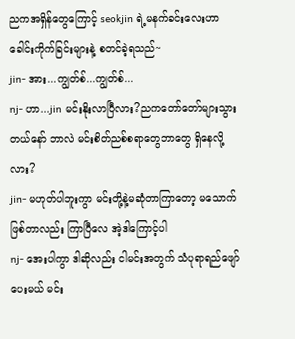ညကအရှိန်တွေကြောင့် seokjin ရဲ့မနက်ခင်းလေးဟာ ခေါင်းကိုက်ခြင်းများနဲ့ စတင်ခဲ့ရသည်~
jin- အား...ကျွတ်စ်...ကျွတ်စ်...
nj- ဟာ...jin မင်းနိုးလာပြီလား?ညကတော်တော်များသွားတယ်နော် ဘာလဲ မင်းစိတ်ညစ်စရာတွေဘာတွေ ရှိနေလို့လား?
jin- မဟုတ်ပါဘူးကွာ မင်းတို့နဲ့မဆုံတာကြာတော့ မသောက်ဖြစ်တာလည်း ကြာပြီလေ အဲ့ဒါကြောင့်ပါ
nj- အေးပါကွာ ဒါဆိုလည်း ငါမင်းအတွက် သံပုရာရည်ဖျော်ပေးမယ် မင်း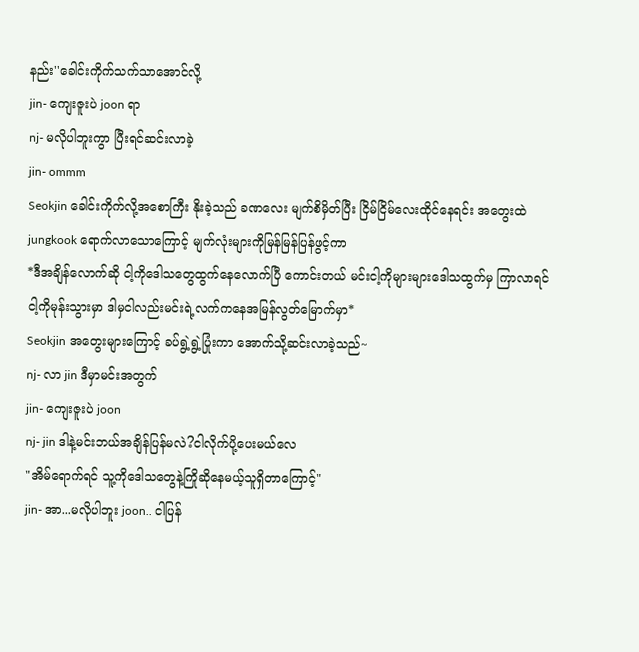နည်း''ခေါင်းကိုက်သက်သာအောင်လို့
jin- ကျေးဇူးပဲ joon ရာ
nj- မလိုပါဘူးကွာ ပြီးရင်ဆင်းလာခဲ့
jin- ommm
Seokjin ခေါင်းကိုက်လို့အစောကြီး နိုးခဲ့သည် ခဏလေး မျက်စိမှိတ်ပြီး ငြိမ်ငြိမ်လေးထိုင်နေရင်း အတွေးထဲ jungkook ရောက်လာသောကြောင့် မျက်လုံးများကိုမြန်မြန်ပြန်ဖွင့်ကာ
*ဒီအချိန်လောက်ဆို ငါ့ကိုဒေါသတွေထွက်နေလောက်ပြီ ကောင်းတယ် မင်းငါ့ကိုများများဒေါသထွက်မှ ကြာလာရင် ငါ့ကိုမုန်းသွားမှာ ဒါမှငါလည်းမင်းရဲ့လက်ကနေအမြန်လွတ်မြောက်မှာ*
Seokjin အတွေးများကြောင့် ခပ်ရွဲ့ရွဲ့ပြုံးကာ အောက်သို့ဆင်းလာခဲ့သည်~
nj- လာ jin ဒီမှာမင်းအတွက်
jin- ကျေးဇူးပဲ joon
nj- jin ဒါနဲ့မင်းဘယ်အချိန်ပြန်မလဲ?ငါလိုက်ပို့ပေးမယ်လေ
"အိမ်ရောက်ရင် သူ့ကိုဒေါသတွေနဲ့ကြိုဆိုနေမယ့်သူရှိတာကြောင့်"
jin- အာ...မလိုပါဘူး joon.. ငါပြန်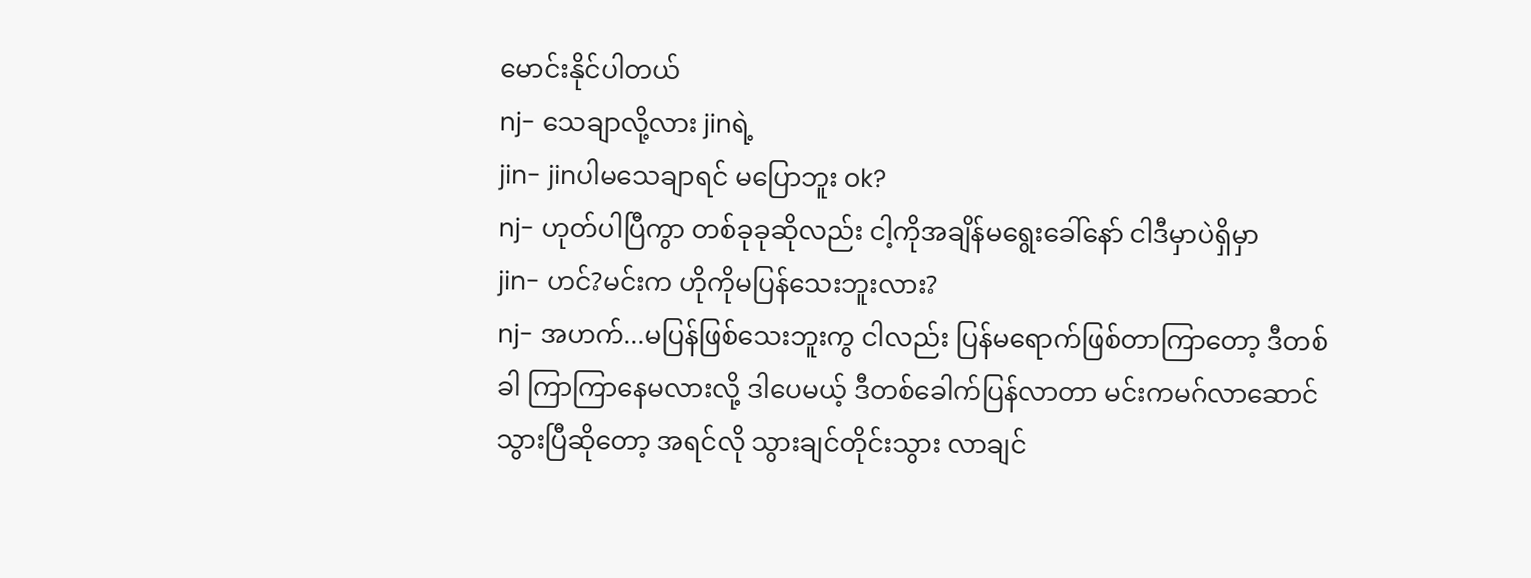မောင်းနိုင်ပါတယ်
nj- သေချာလို့လား jinရဲ့
jin- jinပါမသေချာရင် မပြောဘူး ok?
nj- ဟုတ်ပါပြီကွာ တစ်ခုခုဆိုလည်း ငါ့ကိုအချိန်မရွေးခေါ်နော် ငါဒီမှာပဲရှိမှာ
jin- ဟင်?မင်းက ဟိုကိုမပြန်သေးဘူးလား?
nj- အဟက်...မပြန်ဖြစ်သေးဘူးကွ ငါလည်း ပြန်မရောက်ဖြစ်တာကြာတော့ ဒီတစ်ခါ ကြာကြာနေမလားလို့ ဒါပေမယ့် ဒီတစ်ခေါက်ပြန်လာတာ မင်းကမဂ်လာဆောင်သွားပြီဆိုတော့ အရင်လို သွားချင်တိုင်းသွား လာချင်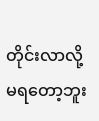တိုင်းလာလို့မရတော့ဘူး